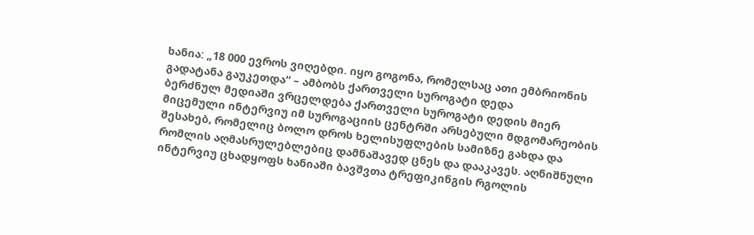ხანია: „18 000 ევროს ვიღებდი. იყო გოგონა, რომელსაც ათი ემბრიონის გადატანა გაუკეთდა“ – ამბობს ქართველი სუროგატი დედა
ბერძნულ მედიაში ვრცელდება ქართველი სუროგატი დედის მიერ მიცემული ინტერვიუ იმ სუროგაციის ცენტრში არსებული მდგომარეობის შესახებ, რომელიც ბოლო დროს ხელისუფლების სამიზნე გახდა და რომლის აღმასრულებლებიც დამნაშავედ ცნეს და დააკავეს. აღნიშნული ინტერვიუ ცხადყოფს ხანიაში ბავშვთა ტრეფიკინგის რგოლის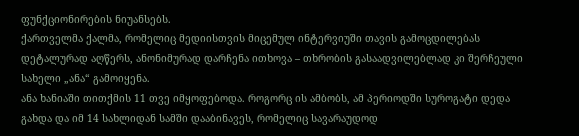ფუნქციონირების ნიუანსებს.
ქართველმა ქალმა, რომელიც მედიისთვის მიცემულ ინტერვიუში თავის გამოცდილებას დეტალურად აღწერს, ანონიმურად დარჩენა ითხოვა – თხრობის გასაადვილებლად კი შერჩეული სახელი „ანა“ გამოიყენა.
ანა ხანიაში თითქმის 11 თვე იმყოფებოდა. როგორც ის ამბობს, ამ პერიოდში სუროგატი დედა გახდა და იმ 14 სახლიდან სამში დააბინავეს, რომელიც სავარაუდოდ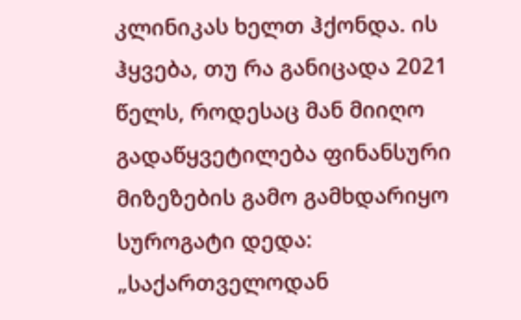კლინიკას ხელთ ჰქონდა. ის ჰყვება, თუ რა განიცადა 2021 წელს, როდესაც მან მიიღო გადაწყვეტილება ფინანსური მიზეზების გამო გამხდარიყო სუროგატი დედა:
„საქართველოდან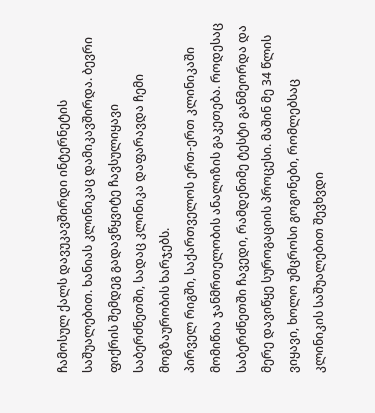ჩამოსულ ქალს დავუკავშირდი ინტერნეტის საშუალებით. ხანიას კლინიკაც დამიკავშირდა. ბევრი ფიქრის შემდეგ გადავწყვიტე ჩავსულიყავი საბერძნეთში, სადაც კლინიკა დაფარავდა ჩემი მოგზაურობის ხარჯებს.
პირველ რიგში, საქართველოს ერთ-ერთ კლინიკაში მომიწია ჯანმრთელობის ანალიზის გაკეთება. როდესაც საბერძნეთში ჩავედი, რამდენიმე ტესტი განმეორდა და მერე დავიწყე სუროგაციის პროცესი. მაშინ მე 34 წლის ვიყავი, ხოლო უმცროსი გოგონები, რომლებსაც კლინიკის საშუალებით შევხვდი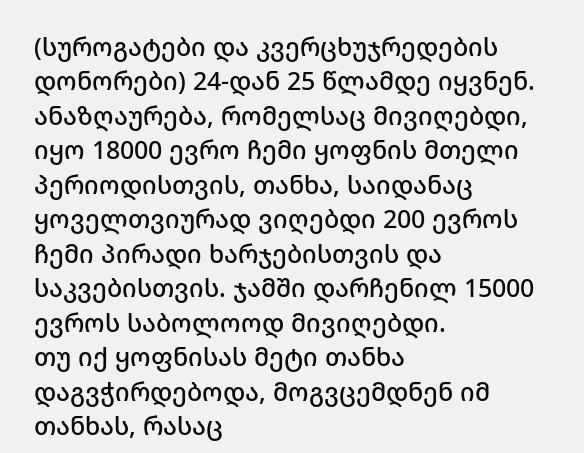(სუროგატები და კვერცხუჯრედების დონორები) 24-დან 25 წლამდე იყვნენ.
ანაზღაურება, რომელსაც მივიღებდი, იყო 18000 ევრო ჩემი ყოფნის მთელი პერიოდისთვის, თანხა, საიდანაც ყოველთვიურად ვიღებდი 200 ევროს ჩემი პირადი ხარჯებისთვის და საკვებისთვის. ჯამში დარჩენილ 15000 ევროს საბოლოოდ მივიღებდი.
თუ იქ ყოფნისას მეტი თანხა დაგვჭირდებოდა, მოგვცემდნენ იმ თანხას, რასაც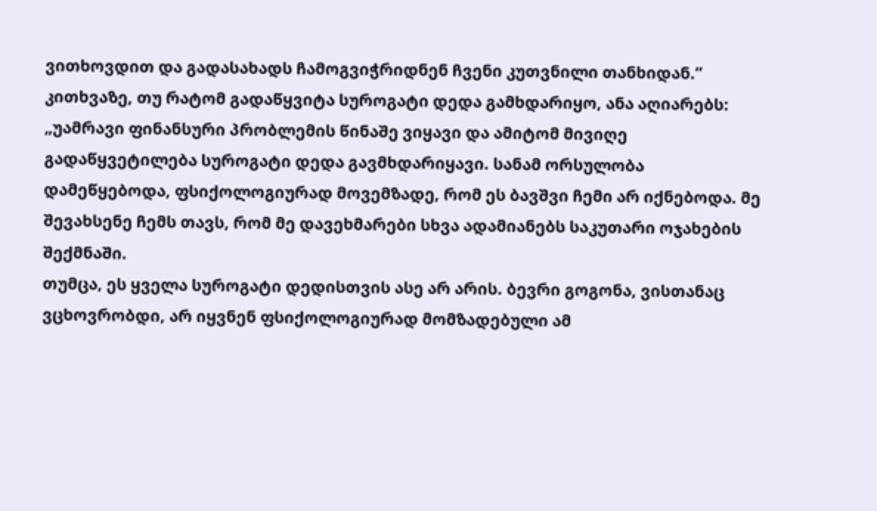ვითხოვდით და გადასახადს ჩამოგვიჭრიდნენ ჩვენი კუთვნილი თანხიდან.”
კითხვაზე, თუ რატომ გადაწყვიტა სუროგატი დედა გამხდარიყო, ანა აღიარებს: „უამრავი ფინანსური პრობლემის წინაშე ვიყავი და ამიტომ მივიღე გადაწყვეტილება სუროგატი დედა გავმხდარიყავი. სანამ ორსულობა დამეწყებოდა, ფსიქოლოგიურად მოვემზადე, რომ ეს ბავშვი ჩემი არ იქნებოდა. მე შევახსენე ჩემს თავს, რომ მე დავეხმარები სხვა ადამიანებს საკუთარი ოჯახების შექმნაში.
თუმცა, ეს ყველა სუროგატი დედისთვის ასე არ არის. ბევრი გოგონა, ვისთანაც ვცხოვრობდი, არ იყვნენ ფსიქოლოგიურად მომზადებული ამ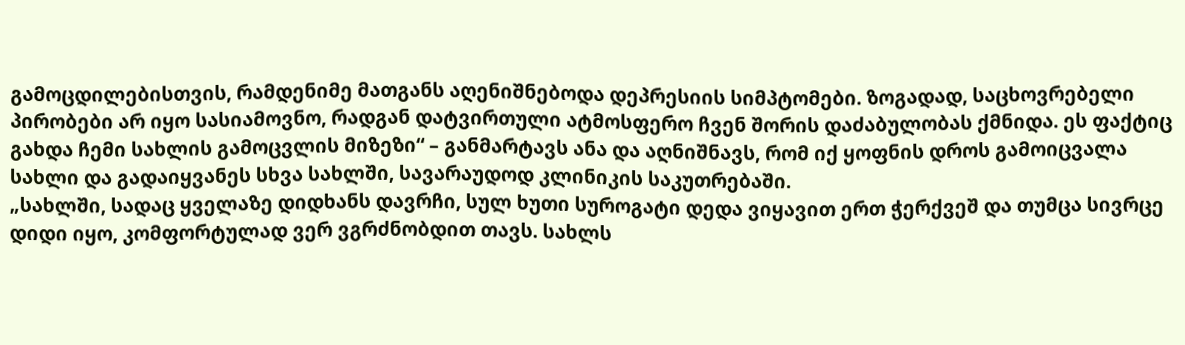გამოცდილებისთვის, რამდენიმე მათგანს აღენიშნებოდა დეპრესიის სიმპტომები. ზოგადად, საცხოვრებელი პირობები არ იყო სასიამოვნო, რადგან დატვირთული ატმოსფერო ჩვენ შორის დაძაბულობას ქმნიდა. ეს ფაქტიც გახდა ჩემი სახლის გამოცვლის მიზეზი“ – განმარტავს ანა და აღნიშნავს, რომ იქ ყოფნის დროს გამოიცვალა სახლი და გადაიყვანეს სხვა სახლში, სავარაუდოდ კლინიკის საკუთრებაში.
„სახლში, სადაც ყველაზე დიდხანს დავრჩი, სულ ხუთი სუროგატი დედა ვიყავით ერთ ჭერქვეშ და თუმცა სივრცე დიდი იყო, კომფორტულად ვერ ვგრძნობდით თავს. სახლს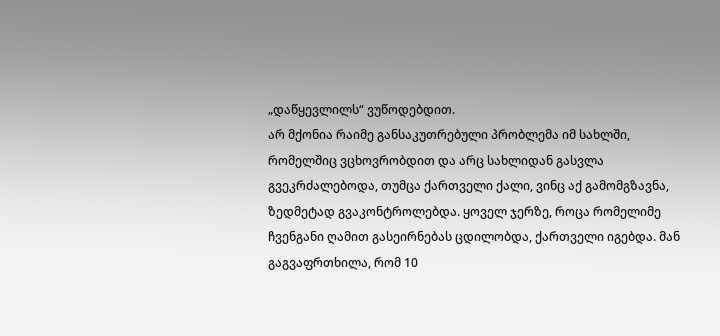„დაწყევლილს“ ვუწოდებდით.
არ მქონია რაიმე განსაკუთრებული პრობლემა იმ სახლში, რომელშიც ვცხოვრობდით და არც სახლიდან გასვლა გვეკრძალებოდა, თუმცა ქართველი ქალი, ვინც აქ გამომგზავნა, ზედმეტად გვაკონტროლებდა. ყოველ ჯერზე, როცა რომელიმე ჩვენგანი ღამით გასეირნებას ცდილობდა, ქართველი იგებდა. მან გაგვაფრთხილა, რომ 10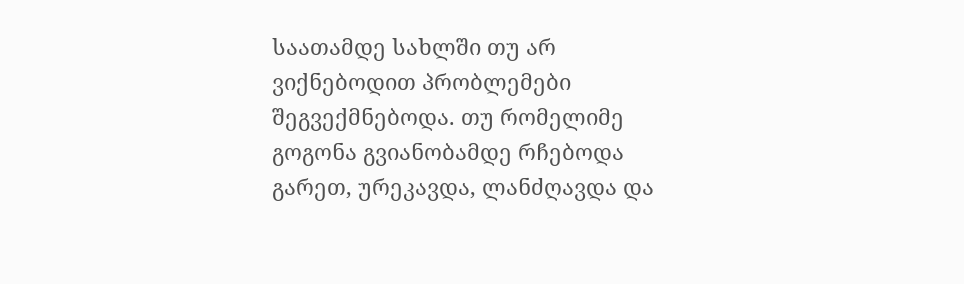საათამდე სახლში თუ არ ვიქნებოდით პრობლემები შეგვექმნებოდა. თუ რომელიმე გოგონა გვიანობამდე რჩებოდა გარეთ, ურეკავდა, ლანძღავდა და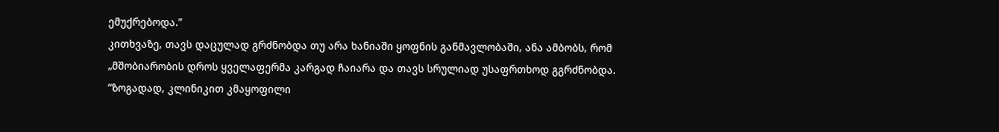ემუქრებოდა.”
კითხვაზე, თავს დაცულად გრძნობდა თუ არა ხანიაში ყოფნის განმავლობაში, ანა ამბობს, რომ „მშობიარობის დროს ყველაფერმა კარგად ჩაიარა და თავს სრულიად უსაფრთხოდ გგრძნობდა.
“ზოგადად, კლინიკით კმაყოფილი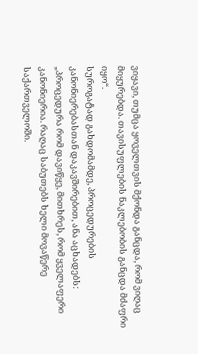ვიყავი, თუმცა ყოველთვის მქონდა განცდა, რომ ვიღაც მიყურებდა. თავისუფლების ნაკლებობის განცდა მძაფრი იყო“.
სუროგატად გახდომამდე, პროცედურების კანონიერებასთან დაკავშირებით, ანა აცხადებს: „პროცედურა რომ დავიწყე, მითხრეს, რომ ყველაფერი კანონიერია. რაღაც საბუთებს ხელი მოვაწერე საქართველოში.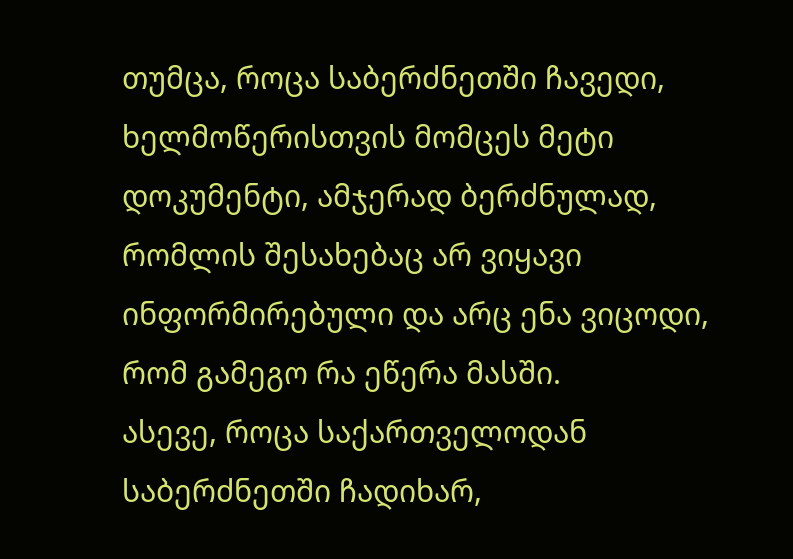თუმცა, როცა საბერძნეთში ჩავედი, ხელმოწერისთვის მომცეს მეტი დოკუმენტი, ამჯერად ბერძნულად, რომლის შესახებაც არ ვიყავი ინფორმირებული და არც ენა ვიცოდი, რომ გამეგო რა ეწერა მასში.
ასევე, როცა საქართველოდან საბერძნეთში ჩადიხარ,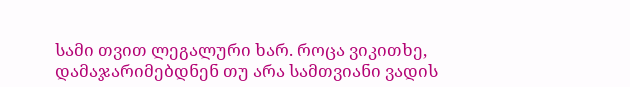სამი თვით ლეგალური ხარ. როცა ვიკითხე, დამაჯარიმებდნენ თუ არა სამთვიანი ვადის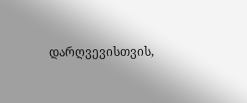დარღვევისთვის,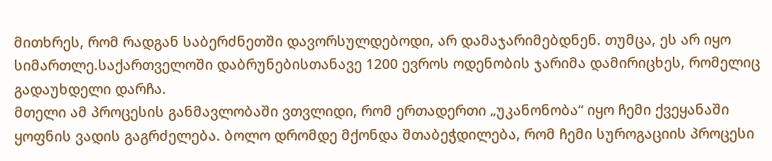მითხრეს, რომ რადგან საბერძნეთში დავორსულდებოდი, არ დამაჯარიმებდნენ. თუმცა, ეს არ იყო სიმართლე.საქართველოში დაბრუნებისთანავე 1200 ევროს ოდენობის ჯარიმა დამირიცხეს, რომელიც გადაუხდელი დარჩა.
მთელი ამ პროცესის განმავლობაში ვთვლიდი, რომ ერთადერთი „უკანონობა“ იყო ჩემი ქვეყანაში ყოფნის ვადის გაგრძელება. ბოლო დრომდე მქონდა შთაბეჭდილება, რომ ჩემი სუროგაციის პროცესი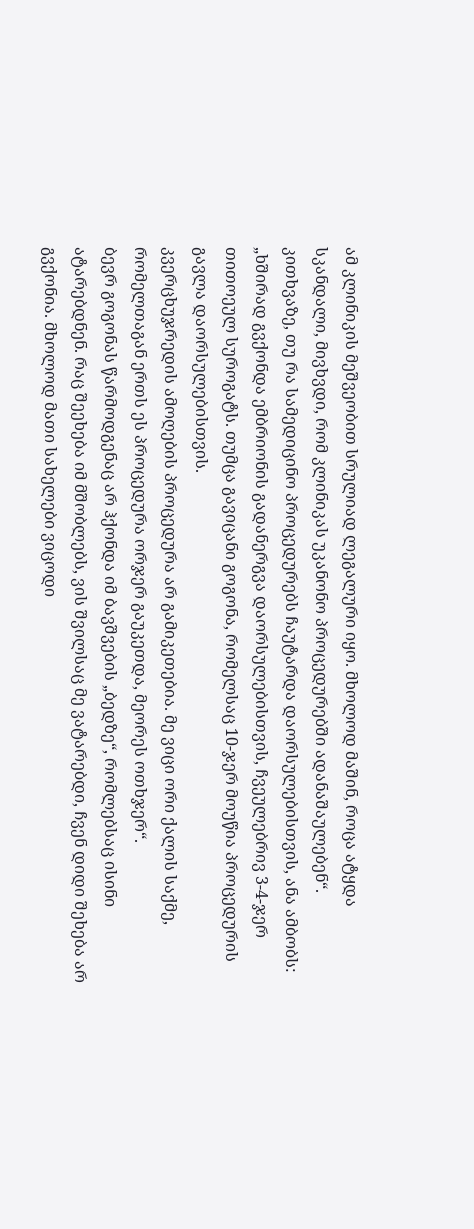ამ კლინიკის მეშვეობით სრულიად ლეგალური იყო. მხოლოდ მაშინ, როცა ატყდა სკანდალი, მივხვდი, რომ კლინიკას უკანონო პროცედურებში ადანაშაულებენ“.
კითხვაზე, თუ რა სამედიცინო პროცედურებს ჩაუტარდა დაორსულებისთვის, ანა ამბობს: „ხშირად გვქონდა ემბრიონის გადანერგვა დაორსულებისთვის, ჩვეულებრივ 3-4-ჯერ თითოეულ სუროგატს. თუმცა გავიცანი გოგონა, რომელსაც 10-ჯერ მოუწია პროცედურის გავლა დაორსულებისთვის.
კვერცხუჯრედის ამოღების პროცედურა არ გამიკეთებია. მე ვიცი ორი ქალის საქმე, რომელთაგან ერთს ეს პროცედურა ორჯერ გაუკეთდა, მეორეს ოთხჯერ“.
ბევრ გოგონას წარმოდგენაც არ ჰქონდა იმ ბავშვების „ბედზე“, რომლებსაც ისინი ატარებდნენ. რაც შეეხება იმ მშობლებს, ვის შვილსაც მე ვატარებდი, ჩვენ დიდი შეხება არ გვქონია. მხოლოდ მათი სახელები ვიცოდი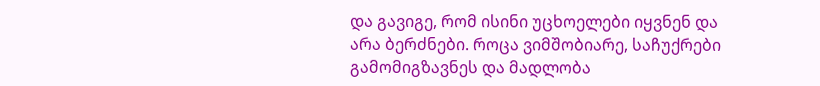და გავიგე, რომ ისინი უცხოელები იყვნენ და არა ბერძნები. როცა ვიმშობიარე, საჩუქრები გამომიგზავნეს და მადლობა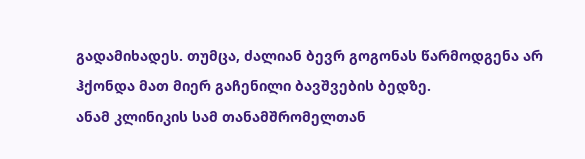გადამიხადეს. თუმცა, ძალიან ბევრ გოგონას წარმოდგენა არ ჰქონდა მათ მიერ გაჩენილი ბავშვების ბედზე.
ანამ კლინიკის სამ თანამშრომელთან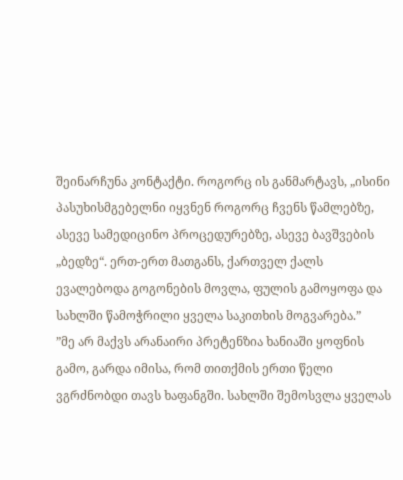შეინარჩუნა კონტაქტი. როგორც ის განმარტავს, „ისინი პასუხისმგებელნი იყვნენ როგორც ჩვენს წამლებზე, ასევე სამედიცინო პროცედურებზე, ასევე ბავშვების „ბედზე“. ერთ-ერთ მათგანს, ქართველ ქალს ევალებოდა გოგონების მოვლა, ფულის გამოყოფა და სახლში წამოჭრილი ყველა საკითხის მოგვარება.”
”მე არ მაქვს არანაირი პრეტენზია ხანიაში ყოფნის გამო, გარდა იმისა, რომ თითქმის ერთი წელი ვგრძნობდი თავს ხაფანგში. სახლში შემოსვლა ყველას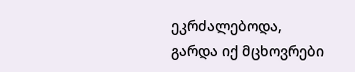ეკრძალებოდა, გარდა იქ მცხოვრები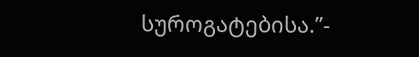სუროგატებისა.”-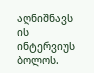აღნიშნავს ის ინტერვიუს ბოლოს.